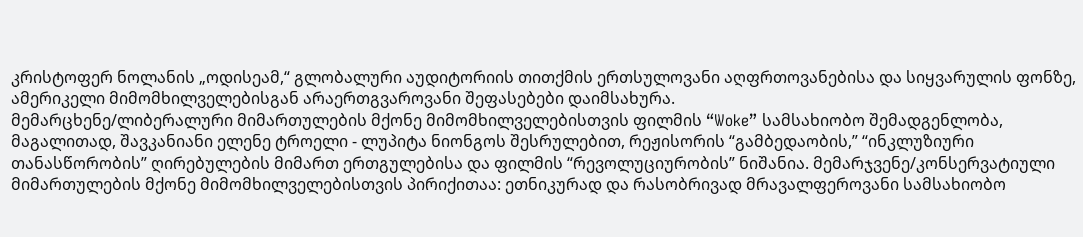კრისტოფერ ნოლანის „ოდისეამ,“ გლობალური აუდიტორიის თითქმის ერთსულოვანი აღფრთოვანებისა და სიყვარულის ფონზე, ამერიკელი მიმომხილველებისგან არაერთგვაროვანი შეფასებები დაიმსახურა.
მემარცხენე/ლიბერალური მიმართულების მქონე მიმომხილველებისთვის ფილმის “Woke” სამსახიობო შემადგენლობა, მაგალითად, შავკანიანი ელენე ტროელი - ლუპიტა ნიონგოს შესრულებით, რეჟისორის “გამბედაობის,” “ინკლუზიური თანასწორობის” ღირებულების მიმართ ერთგულებისა და ფილმის “რევოლუციურობის” ნიშანია. მემარჯვენე/კონსერვატიული მიმართულების მქონე მიმომხილველებისთვის პირიქითაა: ეთნიკურად და რასობრივად მრავალფეროვანი სამსახიობო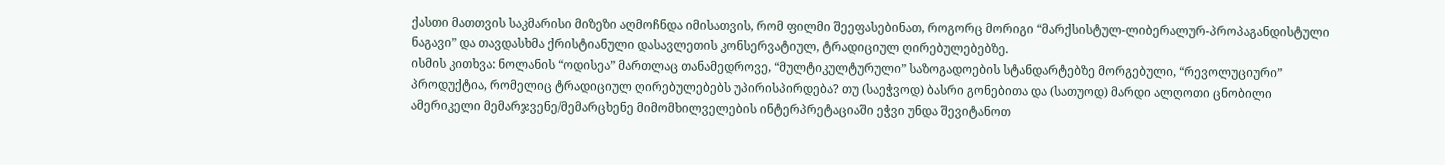ქასთი მათთვის საკმარისი მიზეზი აღმოჩნდა იმისათვის, რომ ფილმი შეეფასებინათ, როგორც მორიგი “მარქსისტულ-ლიბერალურ-პროპაგანდისტული ნაგავი” და თავდასხმა ქრისტიანული დასავლეთის კონსერვატიულ, ტრადიციულ ღირებულებებზე.
ისმის კითხვა: ნოლანის “ოდისეა” მართლაც თანამედროვე, “მულტიკულტურული” საზოგადოების სტანდარტებზე მორგებული, “რევოლუციური” პროდუქტია, რომელიც ტრადიციულ ღირებულებებს უპირისპირდება? თუ (საეჭვოდ) ბასრი გონებითა და (სათუოდ) მარდი ალღოთი ცნობილი ამერიკელი მემარჯვენე/მემარცხენე მიმომხილველების ინტერპრეტაციაში ეჭვი უნდა შევიტანოთ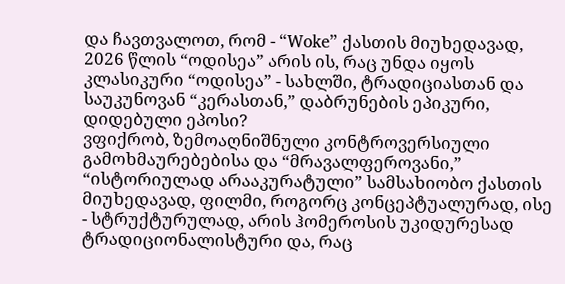და ჩავთვალოთ, რომ - “Woke” ქასთის მიუხედავად, 2026 წლის “ოდისეა” არის ის, რაც უნდა იყოს კლასიკური “ოდისეა” - სახლში, ტრადიციასთან და საუკუნოვან “კერასთან,” დაბრუნების ეპიკური, დიდებული ეპოსი?
ვფიქრობ, ზემოაღნიშნული კონტროვერსიული გამოხმაურებებისა და “მრავალფეროვანი,” “ისტორიულად არააკურატული” სამსახიობო ქასთის მიუხედავად, ფილმი, როგორც კონცეპტუალურად, ისე - სტრუქტურულად, არის ჰომეროსის უკიდურესად ტრადიციონალისტური და, რაც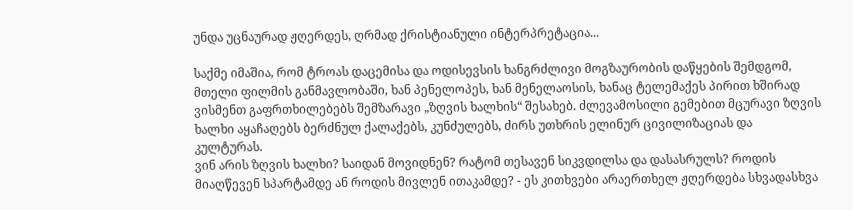უნდა უცნაურად ჟღერდეს, ღრმად ქრისტიანული ინტერპრეტაცია...

საქმე იმაშია, რომ ტროას დაცემისა და ოდისევსის ხანგრძლივი მოგზაურობის დაწყების შემდგომ, მთელი ფილმის განმავლობაში, ხან პენელოპეს, ხან მენელაოსის, ხანაც ტელემაქეს პირით ხშირად ვისმენთ გაფრთხილებებს შემზარავი „ზღვის ხალხის“ შესახებ. ძლევამოსილი გემებით მცურავი ზღვის ხალხი აყაჩაღებს ბერძნულ ქალაქებს, კუნძულებს, ძირს უთხრის ელინურ ცივილიზაციას და კულტურას.
ვინ არის ზღვის ხალხი? საიდან მოვიდნენ? რატომ თესავენ სიკვდილსა და დასასრულს? როდის მიაღწევენ სპარტამდე ან როდის მივლენ ითაკამდე? - ეს კითხვები არაერთხელ ჟღერდება სხვადასხვა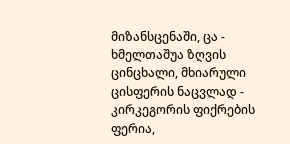მიზანსცენაში, ცა - ხმელთაშუა ზღვის ცინცხალი, მხიარული ცისფერის ნაცვლად - კირკეგორის ფიქრების ფერია,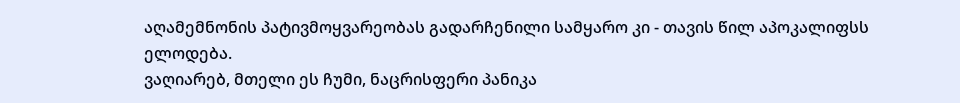აღამემნონის პატივმოყვარეობას გადარჩენილი სამყარო კი - თავის წილ აპოკალიფსს ელოდება.
ვაღიარებ, მთელი ეს ჩუმი, ნაცრისფერი პანიკა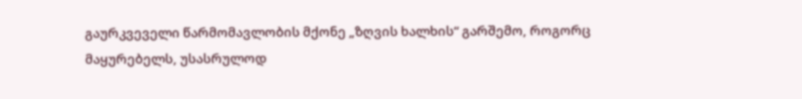გაურკვეველი წარმომავლობის მქონე „ზღვის ხალხის“ გარშემო, როგორც მაყურებელს, უსასრულოდ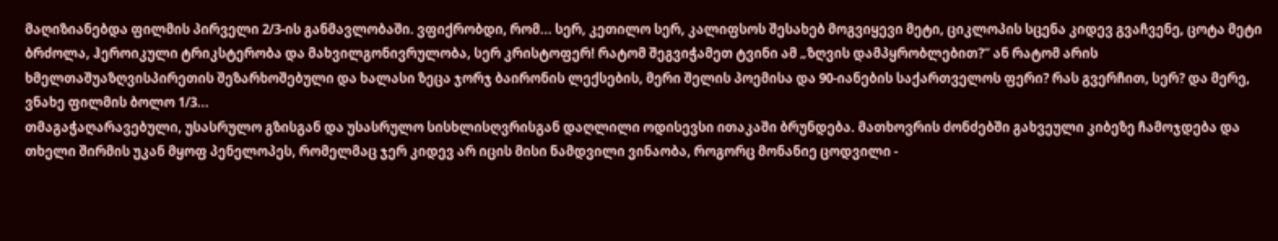მაღიზიანებდა ფილმის პირველი 2/3-ის განმავლობაში. ვფიქრობდი, რომ... სერ, კეთილო სერ, კალიფსოს შესახებ მოგვიყევი მეტი, ციკლოპის სცენა კიდევ გვაჩვენე, ცოტა მეტი ბრძოლა, ჰეროიკული ტრიკსტერობა და მახვილგონივრულობა, სერ კრისტოფერ! რატომ შეგვიჭამეთ ტვინი ამ „ზღვის დამპყრობლებით?“ ან რატომ არის ხმელთაშუაზღვისპირეთის შეზარხოშებული და ხალასი ზეცა ჯორჯ ბაირონის ლექსების, მერი შელის პოემისა და 90-იანების საქართველოს ფერი? რას გვერჩით, სერ? და მერე, ვნახე ფილმის ბოლო 1/3...
თმაგაჭაღარავებული, უსასრულო გზისგან და უსასრულო სისხლისღვრისგან დაღლილი ოდისევსი ითაკაში ბრუნდება. მათხოვრის ძონძებში გახვეული კიბეზე ჩამოჯდება და თხელი შირმის უკან მყოფ პენელოპეს, რომელმაც ჯერ კიდევ არ იცის მისი ნამდვილი ვინაობა, როგორც მონანიე ცოდვილი -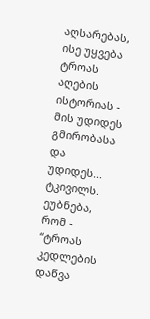აღსარებას, ისე უყვება ტროას აღების ისტორიას - მის უდიდეს გმირობასა და უდიდეს... ტკივილს. ეუბნება, რომ - “ტროას კედლების დაწვა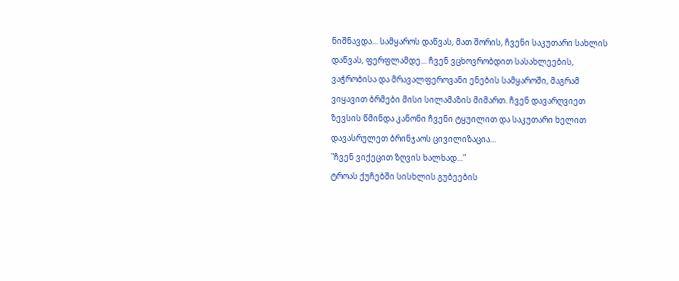ნიშნავდა... სამყაროს დაწვას, მათ შორის, ჩვენი საკუთარი სახლის დაწვას, ფერფლამდე... ჩვენ ვცხოვრობდით სასახლეების, ვაჭრობისა და მრავალფეროვანი ენების სამყაროში, მაგრამ ვიყავით ბრმები მისი სილამაზის მიმართ. ჩვენ დავარღვიეთ ზევსის წმინდა კანონი ჩვენი ტყუილით და საკუთარი ხელით დავასრულეთ ბრინჯაოს ცივილიზაცია...
"ჩვენ ვიქეცით ზღვის ხალხად..."
ტროას ქუჩებში სისხლის გუბეების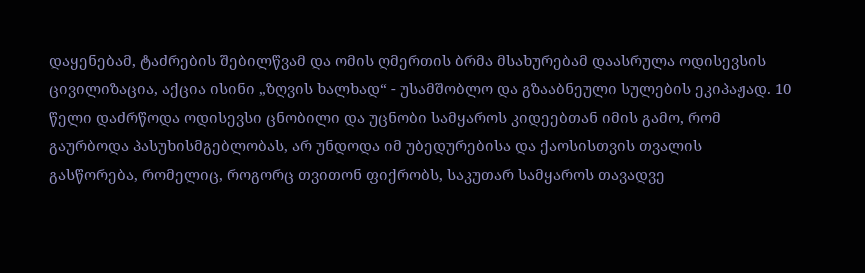დაყენებამ, ტაძრების შებილწვამ და ომის ღმერთის ბრმა მსახურებამ დაასრულა ოდისევსის ცივილიზაცია, აქცია ისინი „ზღვის ხალხად“ - უსამშობლო და გზააბნეული სულების ეკიპაჟად. 10 წელი დაძრწოდა ოდისევსი ცნობილი და უცნობი სამყაროს კიდეებთან იმის გამო, რომ გაურბოდა პასუხისმგებლობას, არ უნდოდა იმ უბედურებისა და ქაოსისთვის თვალის გასწორება, რომელიც, როგორც თვითონ ფიქრობს, საკუთარ სამყაროს თავადვე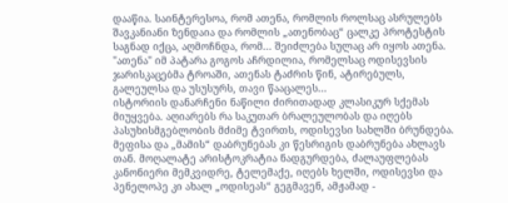დააწია. საინტერესოა, რომ ათენა, რომლის როლსაც ასრულებს შავკანიანი ზენდაია და რომლის „ათენობაც“ ცალკე პროტესტის საგნად იქცა, აღმოჩნდა, რომ... შეიძლება სულაც არ იყოს ათენა. "ათენა" იმ პატარა გოგოს აჩრდილია, რომელსაც ოდისევსის ჯარისკაცებმა ტროაში, ათენას ტაძრის წინ, ატირებულს, გალეულსა და უსუსურს, თავი წააცალეს...
ისტორიის დანარჩენი ნაწილი ძირითადად კლასიკურ სქემას მიუყვება. აღიარებს რა საკუთარ ბრალეულობას და იღებს პასუხისმგებლობის მძიმე ტვირთს, ოდისევსი სახლში ბრუნდება. მეფისა და „მამის“ დაბრუნებას კი წესრიგის დაბრუნება ახლავს თან. მოღალატე არისტოკრატია ნადგურდება, ძალაუფლებას კანონიერი მემკვიდრე, ტელემაქე, იღებს ხელში, ოდისევსი და პენელოპე კი ახალ „ოდისეას“ გეგმავენ, ამჟამად -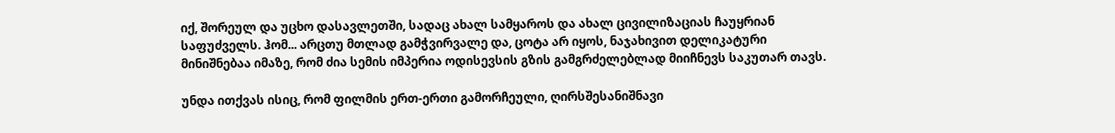იქ, შორეულ და უცხო დასავლეთში, სადაც ახალ სამყაროს და ახალ ცივილიზაციას ჩაუყრიან საფუძველს. ჰომ... არცთუ მთლად გამჭვირვალე და, ცოტა არ იყოს, ნაჯახივით დელიკატური მინიშნებაა იმაზე, რომ ძია სემის იმპერია ოდისევსის გზის გამგრძელებლად მიიჩნევს საკუთარ თავს.

უნდა ითქვას ისიც, რომ ფილმის ერთ-ერთი გამორჩეული, ღირსშესანიშნავი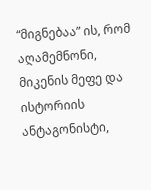“მიგნებაა” ის, რომ აღამემნონი, მიკენის მეფე და ისტორიის ანტაგონისტი,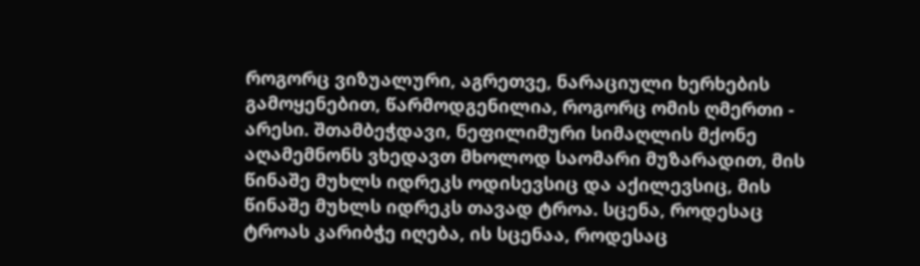როგორც ვიზუალური, აგრეთვე, ნარაციული ხერხების გამოყენებით, წარმოდგენილია, როგორც ომის ღმერთი - არესი. შთამბეჭდავი, ნეფილიმური სიმაღლის მქონე აღამემნონს ვხედავთ მხოლოდ საომარი მუზარადით, მის წინაშე მუხლს იდრეკს ოდისევსიც და აქილევსიც, მის წინაშე მუხლს იდრეკს თავად ტროა. სცენა, როდესაც ტროას კარიბჭე იღება, ის სცენაა, როდესაც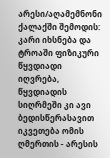არესი/აღამემნონი ქალაქში შემოდის: კარი იხსნება და ტროაში ფიზიკური წყვდიადი იღვრება, წყვდიადის სიღრმეში კი ავი ბედისწერასავით იკვეთება ომის ღმერთის - არესის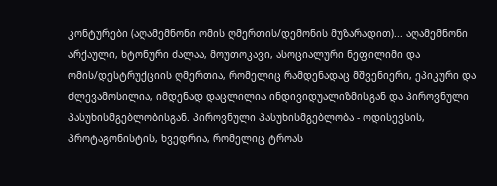კონტურები (აღამემნონი ომის ღმერთის/დემონის მუზარადით)... აღამემნონი არქაული, ხტონური ძალაა, მოუთოკავი, ასოციალური ნეფილიმი და ომის/დესტრუქციის ღმერთია, რომელიც რამდენადაც მშვენიერი, ეპიკური და ძლევამოსილია, იმდენად დაცლილია ინდივიდუალიზმისგან და პიროვნული პასუხისმგებლობისგან. პიროვნული პასუხისმგებლობა - ოდისევსის, პროტაგონისტის, ხვედრია, რომელიც ტროას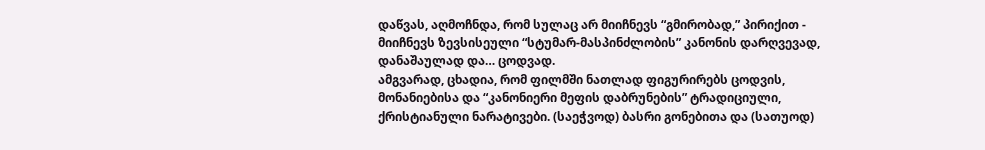დაწვას, აღმოჩნდა, რომ სულაც არ მიიჩნევს “გმირობად,” პირიქით - მიიჩნევს ზევსისეული “სტუმარ-მასპინძლობის” კანონის დარღვევად, დანაშაულად და… ცოდვად.
ამგვარად, ცხადია, რომ ფილმში ნათლად ფიგურირებს ცოდვის, მონანიებისა და “კანონიერი მეფის დაბრუნების” ტრადიციული, ქრისტიანული ნარატივები. (საეჭვოდ) ბასრი გონებითა და (სათუოდ)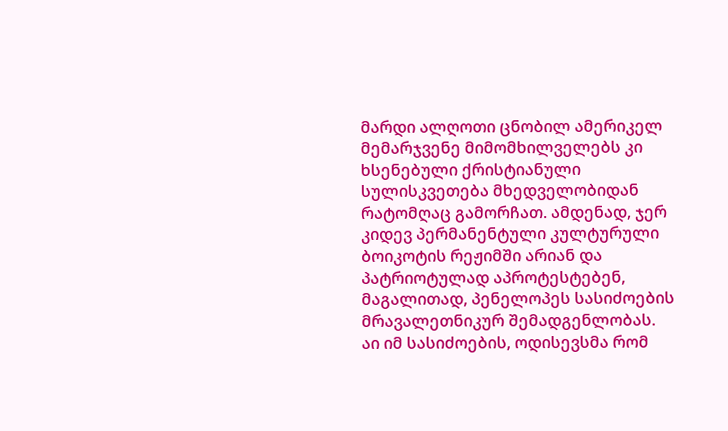მარდი ალღოთი ცნობილ ამერიკელ მემარჯვენე მიმომხილველებს კი ხსენებული ქრისტიანული სულისკვეთება მხედველობიდან რატომღაც გამორჩათ. ამდენად, ჯერ კიდევ პერმანენტული კულტურული ბოიკოტის რეჟიმში არიან და პატრიოტულად აპროტესტებენ, მაგალითად, პენელოპეს სასიძოების მრავალეთნიკურ შემადგენლობას. აი იმ სასიძოების, ოდისევსმა რომ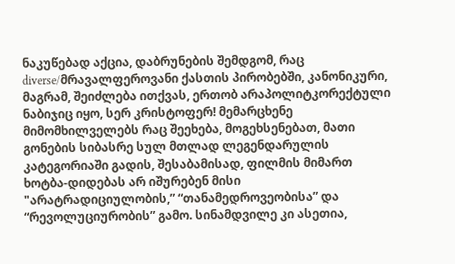ნაკუწებად აქცია, დაბრუნების შემდგომ, რაც diverse/მრავალფეროვანი ქასთის პირობებში, კანონიკური, მაგრამ, შეიძლება ითქვას, ერთობ არაპოლიტკორექტული ნაბიჯიც იყო, სერ კრისტოფერ! მემარცხენე მიმომხილველებს რაც შეეხება, მოგეხსენებათ, მათი გონების სიბასრე სულ მთლად ლეგენდარულის კატეგორიაში გადის, შესაბამისად, ფილმის მიმართ ხოტბა-დიდებას არ იშურებენ მისი "არატრადიციულობის,” “თანამედროვეობისა” და “რევოლუციურობის” გამო. სინამდვილე კი ასეთია,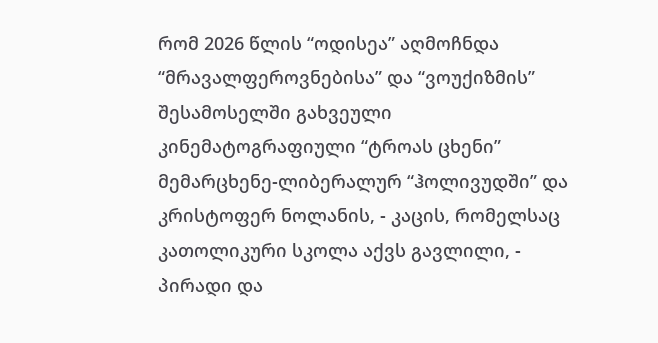რომ 2026 წლის “ოდისეა” აღმოჩნდა “მრავალფეროვნებისა” და “ვოუქიზმის” შესამოსელში გახვეული კინემატოგრაფიული “ტროას ცხენი” მემარცხენე-ლიბერალურ “ჰოლივუდში” და კრისტოფერ ნოლანის, - კაცის, რომელსაც კათოლიკური სკოლა აქვს გავლილი, - პირადი და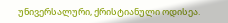უნივერსალური, ქრისტიანული ოდისეა.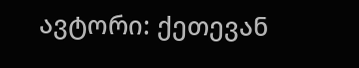ავტორი: ქეთევან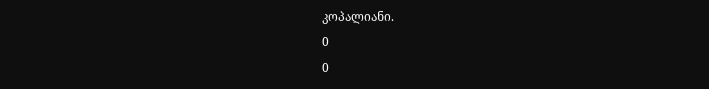კოპალიანი.
0
0